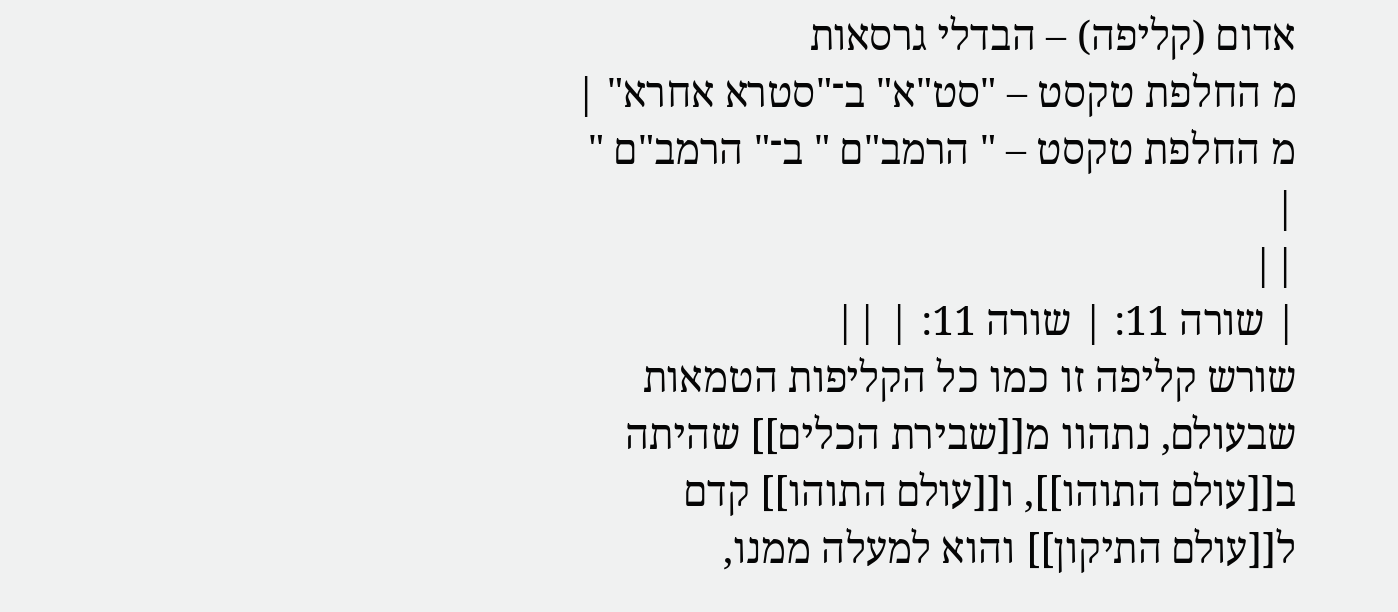אדום (קליפה) – הבדלי גרסאות
מ החלפת טקסט – "סט"א" ב־"סטרא אחרא" |
מ החלפת טקסט – " הרמב"ם " ב־" הרמב"ם " |
||
| שורה 11: | שורה 11: | ||
שורש קליפה זו כמו כל הקליפות הטמאות שבעולם, נתהוו מ[[שבירת הכלים]] שהיתה ב[[עולם התוהו]], ו[[עולם התוהו]] קדם ל[[עולם התיקון]] והוא למעלה ממנו,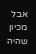אבל מכיון שהיה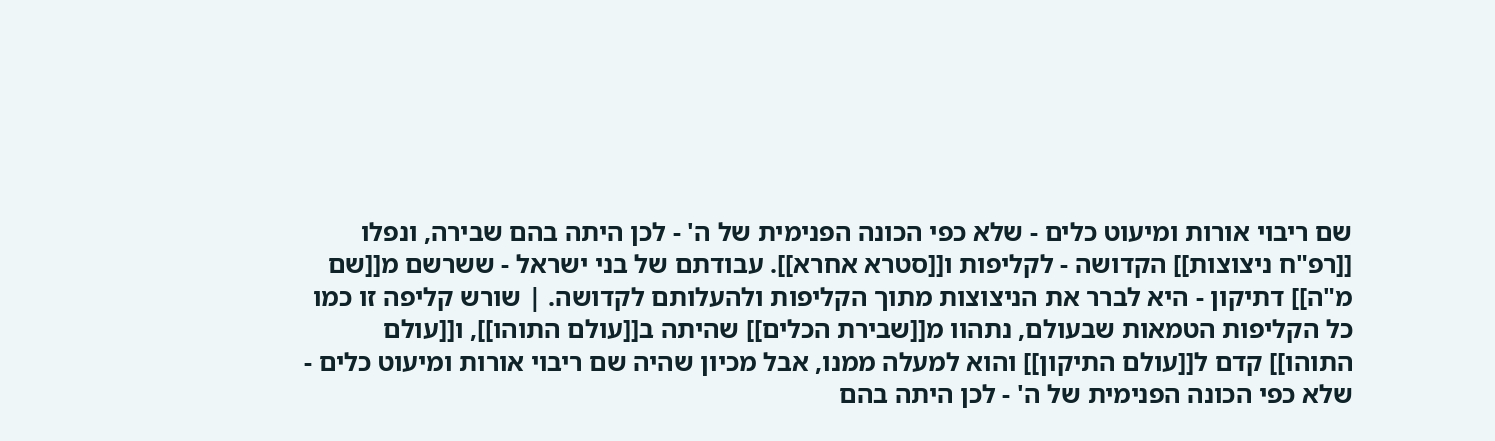שם ריבוי אורות ומיעוט כלים - שלא כפי הכונה הפנימית של ה' - לכן היתה בהם שבירה, ונפלו [[רפ"ח ניצוצות]] הקדושה - לקליפות ו[[סטרא אחרא]]. עבודתם של בני ישראל - ששרשם מ[[שם מ"ה]] דתיקון - היא לברר את הניצוצות מתוך הקליפות ולהעלותם לקדושה. | שורש קליפה זו כמו כל הקליפות הטמאות שבעולם, נתהוו מ[[שבירת הכלים]] שהיתה ב[[עולם התוהו]], ו[[עולם התוהו]] קדם ל[[עולם התיקון]] והוא למעלה ממנו, אבל מכיון שהיה שם ריבוי אורות ומיעוט כלים - שלא כפי הכונה הפנימית של ה' - לכן היתה בהם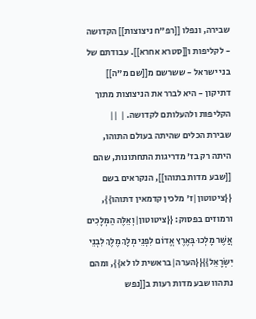שבירה, ונפלו [[רפ"ח ניצוצות]] הקדושה - לקליפות ו[[סטרא אחרא]]. עבודתם של בני ישראל - ששרשם מ[[שם מ"ה]] דתיקון - היא לברר את הניצוצות מתוך הקליפות ולהעלותם לקדושה. | ||
שבירת הכלים שהיתה בעולם התוהו, היתה רק בז' מדריגות התחתונות, שהם [[שבע מדות בתוהו]], הנקראים בשם {{ציטוטון|ז' מלכין קדמאין דתוהו}}, ורמוזים בפסוק: {{ציטוטון|וְאֵלֶּה הַמְּלָכִים אֲשֶׁר מָלְכוּ בְּאֶרֶץ אֱדוֹם לִפְנֵי מְלָךְ מֶלֶךְ לִבְנֵי יִשְׂרָאֵל}}{{הערה|בראשית לו לא}}, ומהם נתהוו שבע מדות רעות ב[[נפש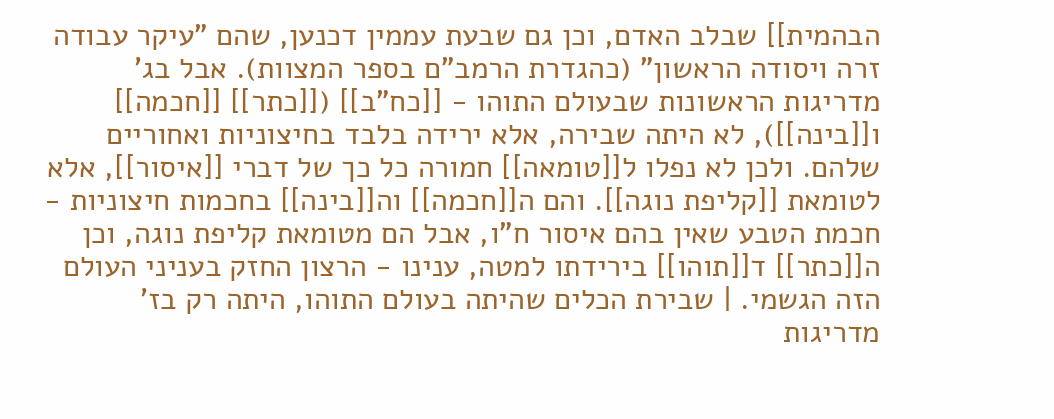הבהמית]] שבלב האדם, וכן גם שבעת עממין דכנען, שהם "עיקר עבודה זרה ויסודה הראשון" (כהגדרת הרמב"ם בספר המצוות). אבל בג' מדריגות הראשונות שבעולם התוהו - [[כח"ב]] ([[כתר]] [[חכמה]] ו[[בינה]]), לא היתה שבירה, אלא ירידה בלבד בחיצוניות ואחוריים שלהם. ולכן לא נפלו ל[[טומאה]] חמורה כל כך של דברי [[איסור]], אלא לטומאת [[קליפת נוגה]]. והם ה[[חכמה]] וה[[בינה]] בחכמות חיצוניות - חכמת הטבע שאין בהם איסור ח"ו, אבל הם מטומאת קליפת נוגה, וכן ה[[כתר]] ד[[תוהו]] בירידתו למטה, ענינו - הרצון החזק בעניני העולם הזה הגשמי. | שבירת הכלים שהיתה בעולם התוהו, היתה רק בז' מדריגות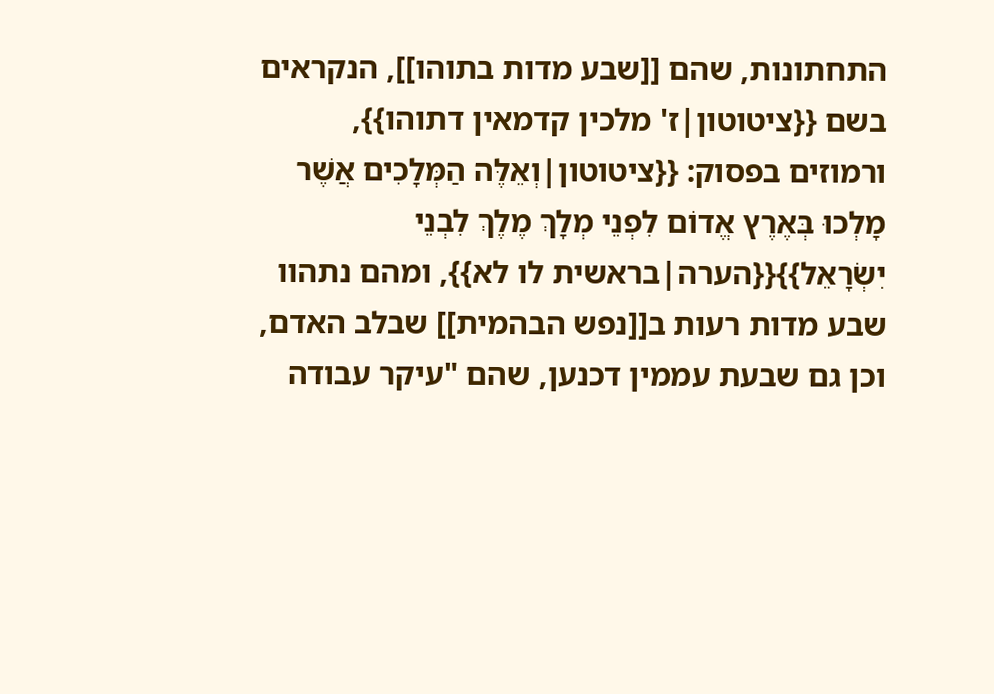התחתונות, שהם [[שבע מדות בתוהו]], הנקראים בשם {{ציטוטון|ז' מלכין קדמאין דתוהו}}, ורמוזים בפסוק: {{ציטוטון|וְאֵלֶּה הַמְּלָכִים אֲשֶׁר מָלְכוּ בְּאֶרֶץ אֱדוֹם לִפְנֵי מְלָךְ מֶלֶךְ לִבְנֵי יִשְׂרָאֵל}}{{הערה|בראשית לו לא}}, ומהם נתהוו שבע מדות רעות ב[[נפש הבהמית]] שבלב האדם, וכן גם שבעת עממין דכנען, שהם "עיקר עבודה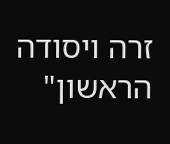זרה ויסודה הראשון"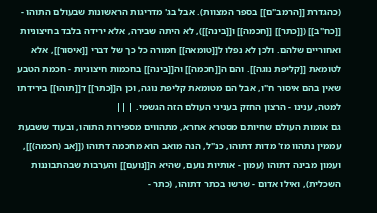(כהגדרת [[הרמב"ם]] בספר המצוות). אבל בג' מדריגות הראשונות שבעולם התוהו - [[כח"ב]] ([[כתר]] [[חכמה]] ו[[בינה]]), לא היתה שבירה, אלא ירידה בלבד בחיצוניות ואחוריים שלהם. ולכן לא נפלו ל[[טומאה]] חמורה כל כך של דברי [[איסור]], אלא לטומאת [[קליפת נוגה]]. והם ה[[חכמה]] וה[[בינה]] בחכמות חיצוניות - חכמת הטבע שאין בהם איסור ח"ו, אבל הם מטומאת קליפת נוגה, וכן ה[[כתר]] ד[[תוהו]] בירידתו למטה, ענינו - הרצון החזק בעניני העולם הזה הגשמי. | ||
גם אומות העולם שחיותם מסטרא אחרא, מתהווים מספירות התוהו, ובעוד ששבעת עממין נתהוו מז' מדות דתוהו, כנ"ל, הנה מואב הוא מחכמה דתוהו ([[אב (חכמה)]], ועמון מבינה דתוהו (עמון - אותיות נועם, שהיא ה[[נועם]] והערבות שבהתבוננות השכלית), ואילו אדום - שרשו בכתר דתוהו, (כתר -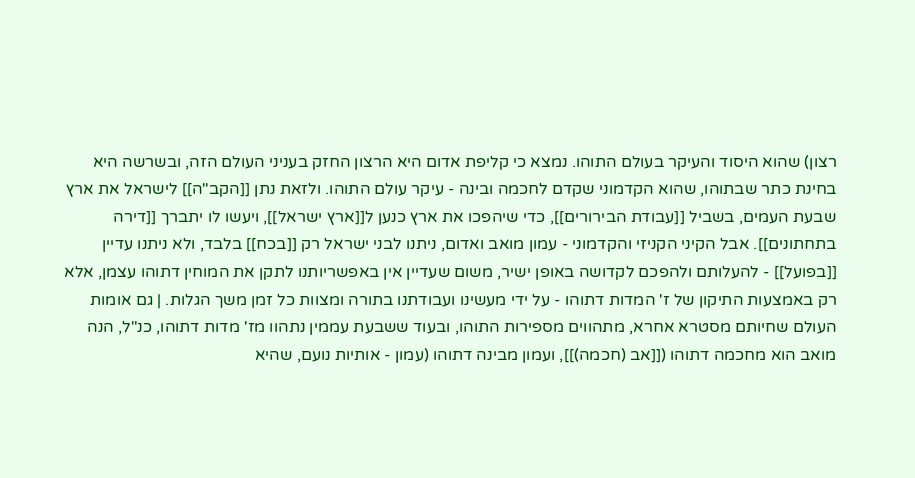רצון) שהוא היסוד והעיקר בעולם התוהו. נמצא כי קליפת אדום היא הרצון החזק בעניני העולם הזה, ובשרשה היא בחינת כתר שבתוהו, שהוא הקדמוני שקדם לחכמה ובינה - עיקר עולם התוהו. ולזאת נתן [[הקב"ה]] לישראל את ארץ שבעת העמים, בשביל [[עבודת הבירורים]], כדי שיהפכו את ארץ כנען ל[[ארץ ישראל]], ויעשו לו יתברך [[דירה בתחתונים]]. אבל הקיני הקניזי והקדמוני - עמון מואב ואדום, ניתנו לבני ישראל רק [[בכח]] בלבד, ולא ניתנו עדיין [[בפועל]] - להעלותם ולהפכם לקדושה באופן ישיר, משום שעדיין אין באפשריותנו לתקן את המוחין דתוהו עצמן, אלא רק באמצעות התיקון של ז' המדות דתוהו - על ידי מעשינו ועבודתנו בתורה ומצוות כל זמן משך הגלות. | גם אומות העולם שחיותם מסטרא אחרא, מתהווים מספירות התוהו, ובעוד ששבעת עממין נתהוו מז' מדות דתוהו, כנ"ל, הנה מואב הוא מחכמה דתוהו ([[אב (חכמה)]], ועמון מבינה דתוהו (עמון - אותיות נועם, שהיא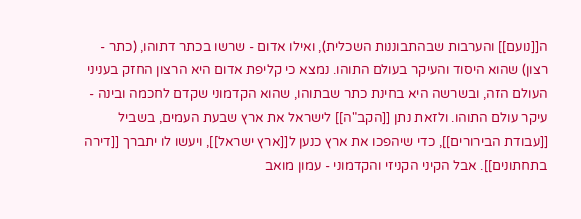ה[[נועם]] והערבות שבהתבוננות השכלית), ואילו אדום - שרשו בכתר דתוהו, (כתר - רצון) שהוא היסוד והעיקר בעולם התוהו. נמצא כי קליפת אדום היא הרצון החזק בעניני העולם הזה, ובשרשה היא בחינת כתר שבתוהו, שהוא הקדמוני שקדם לחכמה ובינה - עיקר עולם התוהו. ולזאת נתן [[הקב"ה]] לישראל את ארץ שבעת העמים, בשביל [[עבודת הבירורים]], כדי שיהפכו את ארץ כנען ל[[ארץ ישראל]], ויעשו לו יתברך [[דירה בתחתונים]]. אבל הקיני הקניזי והקדמוני - עמון מואב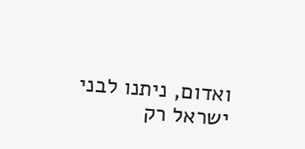ואדום, ניתנו לבני ישראל רק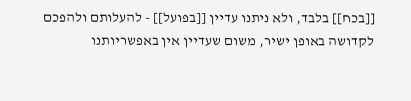[[בכח]] בלבד, ולא ניתנו עדיין [[בפועל]] - להעלותם ולהפכם לקדושה באופן ישיר, משום שעדיין אין באפשריותנו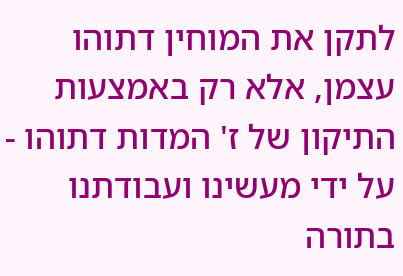לתקן את המוחין דתוהו עצמן, אלא רק באמצעות התיקון של ז' המדות דתוהו - על ידי מעשינו ועבודתנו בתורה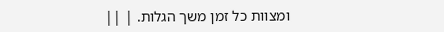ומצוות כל זמן משך הגלות. | ||